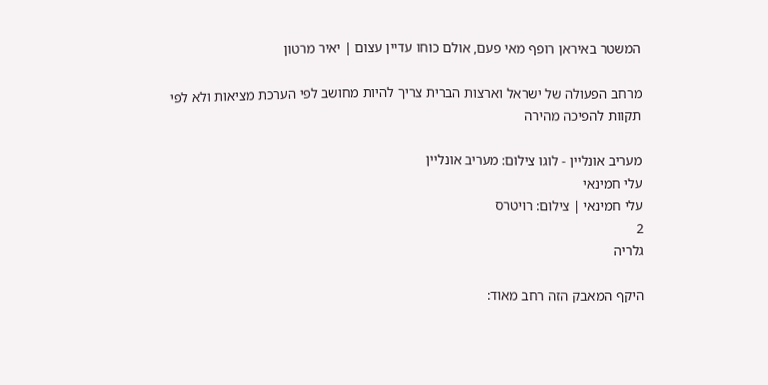המשטר באיראן רופף מאי פעם, אולם כוחו עדיין עצום | יאיר מרטון

מרחב הפעולה של ישראל וארצות הברית צריך להיות מחושב לפי הערכת מציאות ולא לפי תקוות להפיכה מהירה

מעריב אונליין - לוגו צילום: מעריב אונליין
עלי חמינאי
עלי חמינאי | צילום: רויטרס
2
גלריה

היקף המאבק הזה רחב מאוד: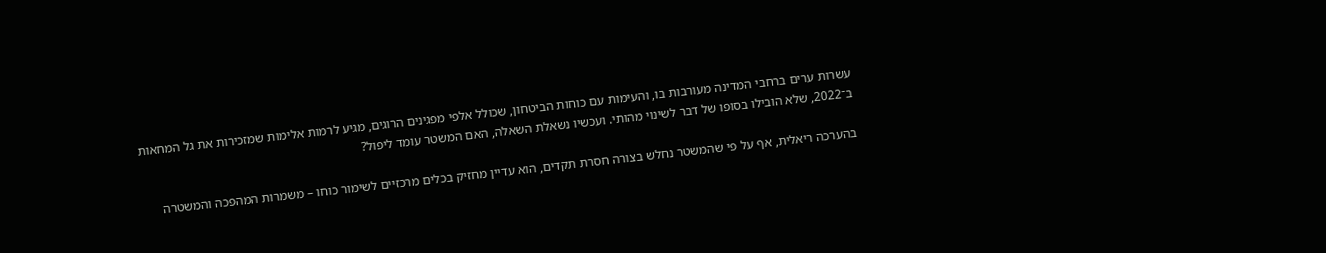עשרות ערים ברחבי המדינה מעורבות בו, והעימות עם כוחות הביטחון, שכולל אלפי מפגינים הרוגים, מגיע לרמות אלימות שמזכירות את גל המחאות ב־2022, שלא הובילו בסופו של דבר לשינוי מהותי. ועכשיו נשאלת השאלה, האם המשטר עומד ליפול?

בהערכה ריאלית, אף על פי שהמשטר נחלש בצורה חסרת תקדים, הוא עדיין מחזיק בכלים מרכזיים לשימור כוחו – משמרות המהפכה והמשטרה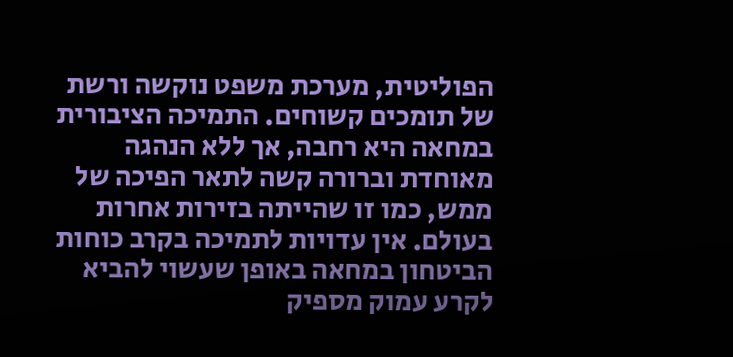הפוליטית, מערכת משפט נוקשה ורשת של תומכים קשוחים. התמיכה הציבורית במחאה היא רחבה, אך ללא הנהגה מאוחדת וברורה קשה לתאר הפיכה של ממש, כמו זו שהייתה בזירות אחרות בעולם. אין עדויות לתמיכה בקרב כוחות הביטחון במחאה באופן שעשוי להביא לקרע עמוק מספיק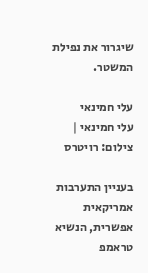שיגרור את נפילת המשטר.

עלי חמינאי
עלי חמינאי | צילום: רויטרס

בעניין התערבות אמריקאית אפשרית, הנשיא טראמפ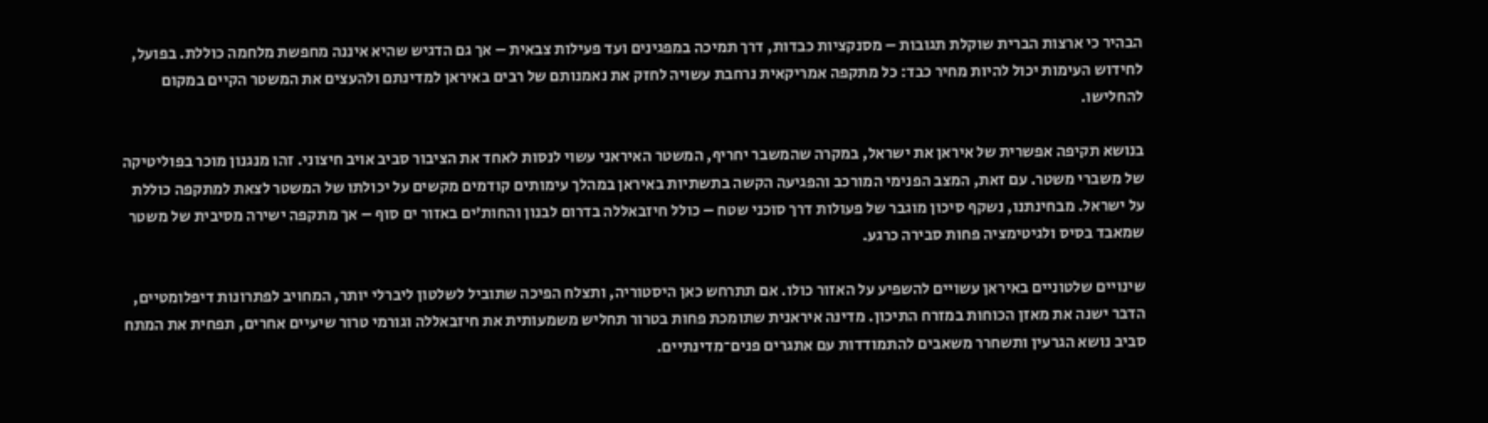הבהיר כי ארצות הברית שוקלת תגובות – מסנקציות כבדות, דרך תמיכה במפגינים ועד פעילות צבאית – אך גם הדגיש שהיא איננה מחפשת מלחמה כוללת. בפועל, לחידוש העימות יכול להיות מחיר כבד: כל מתקפה אמריקאית נרחבת עשויה לחזק את נאמנותם של רבים באיראן למדינתם ולהעצים את המשטר הקיים במקום להחלישו.

בנושא תקיפה אפשרית של איראן את ישראל, במקרה שהמשבר יחריף, המשטר האיראני עשוי לנסות לאחד את הציבור סביב אויב חיצוני. זהו מנגנון מוכר בפוליטיקה של משברי משטר. עם זאת, המצב הפנימי המורכב והפגיעה הקשה בתשתיות באיראן במהלך עימותים קודמים מקשים על יכולתו של המשטר לצאת למתקפה כוללת על ישראל. מבחינתנו, נשקף סיכון מוגבר של פעולות דרך סוכני שטח – כולל חיזבאללה בדרום לבנון והחות’ים באזור ים סוף – אך מתקפה ישירה מסיבית של משטר שמאבד בסיס ולגיטימציה פחות סבירה כרגע.

שינויים שלטוניים באיראן עשויים להשפיע על האזור כולו. אם תתרחש כאן היסטוריה, ותצלח הפיכה שתוביל לשלטון ליברלי יותר, המחויב לפתרונות דיפלומטיים, הדבר ישנה את מאזן הכוחות במזרח התיכון. מדינה איראנית שתומכת פחות בטרור תחליש משמעותית את חיזבאללה וגורמי טרור שיעיים אחרים, תפחית את המתח סביב נושא הגרעין ותשחרר משאבים להתמודדות עם אתגרים פנים־מדינתיים.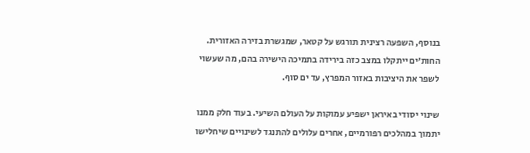בנוסף, השפעה רצינית תורגש על קטאר, שמגשרת בזירה האזורית. החות’ים ייתקלו במצב כזה בירידה בתמיכה הישירה בהם, מה שעשוי לשפר את היציבות באזור המפרץ, עד ים סוף.

שינוי יסודי באיראן ישפיע עמוקות על העולם השיעי. בעוד חלק ממנו יתמוך במהלכים רפורמיים, אחרים עלולים להתנגד לשינויים שיחלישו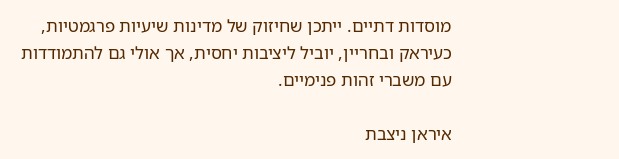מוסדות דתיים. ייתכן שחיזוק של מדינות שיעיות פרגמטיות, כעיראק ובחריין, יוביל ליציבות יחסית, אך אולי גם להתמודדות עם משברי זהות פנימיים.

איראן ניצבת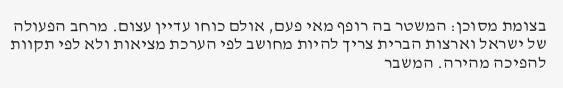בצומת מסוכן: המשטר בה רופף מאי פעם, אולם כוחו עדיין עצום. מרחב הפעולה של ישראל וארצות הברית צריך להיות מחושב לפי הערכת מציאות ולא לפי תקוות להפיכה מהירה. המשבר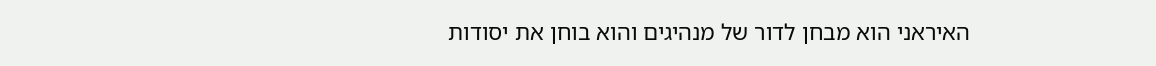האיראני הוא מבחן לדור של מנהיגים והוא בוחן את יסודות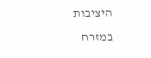היציבות במזרח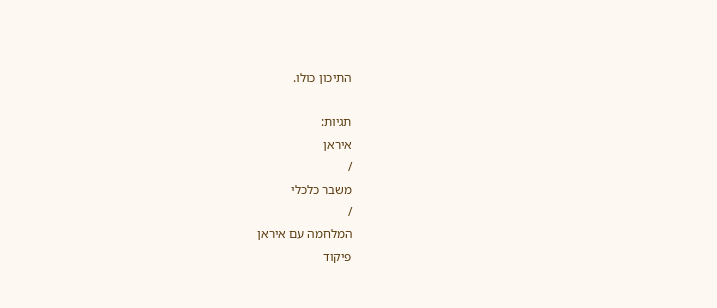התיכון כולו.

תגיות:
איראן
/
משבר כלכלי
/
המלחמה עם איראן
פיקוד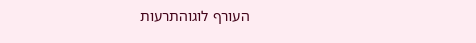העורף לוגוהתרעות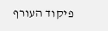פיקוד העורף